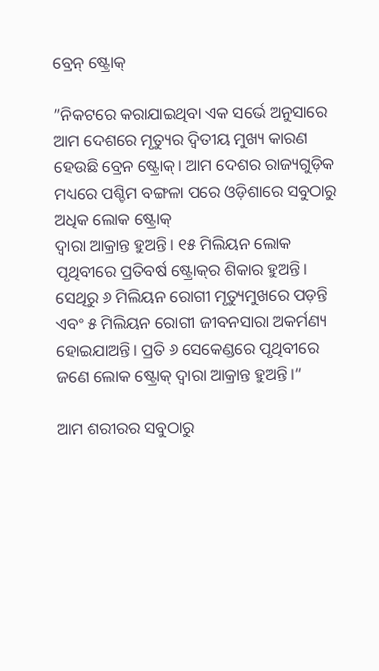ବ୍ରେନ୍‌ ଷ୍ଟ୍ରୋକ୍‌

”ନିକଟରେ କରାଯାଇଥିବା ଏକ ସର୍ଭେ ଅନୁସାରେ ଆମ ଦେଶରେ ମୃତ୍ୟୁର ଦ୍ୱିତୀୟ ମୁଖ୍ୟ କାରଣ ହେଉଛି ବ୍ରେନ ଷ୍ଟ୍ରୋକ୍‌। ଆମ ଦେଶର ରାଜ୍ୟଗୁଡ଼ିକ ମଧ୍ୟରେ ପଶ୍ଚିମ ବଙ୍ଗଳା ପରେ ଓଡ଼ିଶାରେ ସବୁଠାରୁ ଅଧିକ ଲୋକ ଷ୍ଟ୍ରୋକ୍‌
ଦ୍ୱାରା ଆକ୍ରାନ୍ତ ହୁଅନ୍ତି। ୧୫ ମିଲିୟନ ଲୋକ ପୃଥିବୀରେ ପ୍ରତିବର୍ଷ ଷ୍ଟ୍ରୋକ୍‌ର ଶିକାର ହୁଅନ୍ତି। ସେଥିରୁ ୬ ମିଲିୟନ ରୋଗୀ ମୃତ୍ୟୁମୁଖରେ ପଡ଼ନ୍ତି ଏବଂ ୫ ମିଲିୟନ ରୋଗୀ ଜୀବନସାରା ଅକର୍ମଣ୍ୟ ହୋଇଯାଅନ୍ତି। ପ୍ରତି ୬ ସେକେଣ୍ଡରେ ପୃଥିବୀରେ ଜଣେ ଲୋକ ଷ୍ଟ୍ରୋକ୍‌ ଦ୍ୱାରା ଆକ୍ରାନ୍ତ ହୁଅନ୍ତି।“

ଆମ ଶରୀରର ସବୁଠାରୁ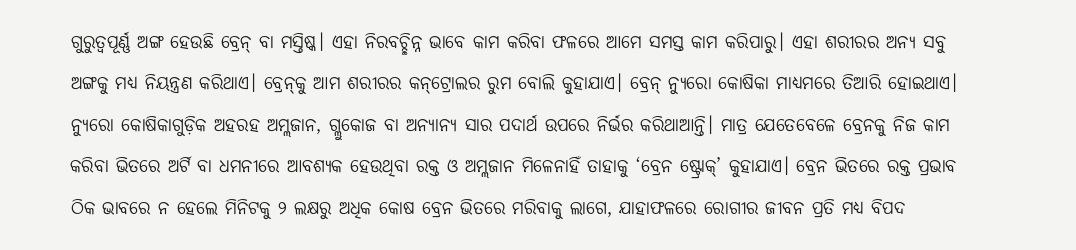ଗୁରୁତ୍ୱପୂର୍ଣ୍ଣ ଅଙ୍ଗ ହେଉଛି ବ୍ରେନ୍‌ ବା ମସ୍ତିଷ୍କ। ଏହା ନିରବଚ୍ଛିନ୍ନ ଭାବେ କାମ କରିବା ଫଳରେ ଆମେ ସମସ୍ତ କାମ କରିପାରୁ। ଏହା ଶରୀରର ଅନ୍ୟ ସବୁ ଅଙ୍ଗକୁ ମଧ୍ୟ ନିୟନ୍ତ୍ରଣ କରିଥାଏ। ବ୍ରେନ୍‌କୁ ଆମ ଶରୀରର କନ୍‌ଟ୍ରୋଲର ରୁମ ବୋଲି କୁହାଯାଏ। ବ୍ରେନ୍‌ ନ୍ୟୁରୋ କୋଷିକା ମାଧ୍ୟମରେ ତିଆରି ହୋଇଥାଏ। ନ୍ୟୁରୋ କୋଷିକାଗୁଡ଼ିକ ଅହରହ ଅମ୍ଲଜାନ, ଗ୍ଲୁକୋଜ ବା ଅନ୍ୟାନ୍ୟ ସାର ପଦାର୍ଥ ଉପରେ ନିର୍ଭର କରିଥାଆନ୍ତି। ମାତ୍ର ଯେତେବେଳେ ବ୍ରେନକୁ ନିଜ କାମ କରିବା ଭିତରେ ଅର୍ଟି ବା ଧମନୀରେ ଆବଶ୍ୟକ ହେଉଥିବା ରକ୍ତ ଓ ଅମ୍ଲଜାନ ମିଳେନାହିଁ ତାହାକୁ ‘ବ୍ରେନ ଷ୍ଟ୍ରୋକ୍‌’ କୁହାଯାଏ। ବ୍ରେନ ଭିତରେ ରକ୍ତ ପ୍ରଭାବ ଠିକ ଭାବରେ ନ ହେଲେ ମିନିଟକୁ ୨ ଲକ୍ଷରୁ ଅଧିକ କୋଷ ବ୍ରେନ ଭିତରେ ମରିବାକୁ ଲାଗେ, ଯାହାଫଳରେ ରୋଗୀର ଜୀବନ ପ୍ରତି ମଧ୍ୟ ବିପଦ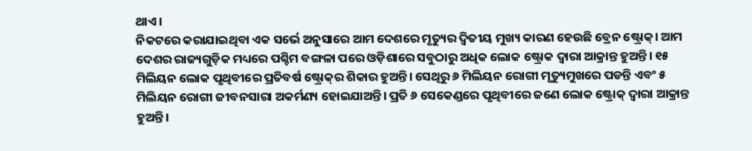ଥାଏ।
ନିକଟରେ କରାଯାଇଥିବା ଏକ ସର୍ଭେ ଅନୁସାରେ ଆମ ଦେଶରେ ମୃତ୍ୟୁର ଦ୍ୱିତୀୟ ମୁଖ୍ୟ କାରଣ ହେଉଛି ବ୍ରେନ ଷ୍ଟ୍ରୋକ୍‌। ଆମ ଦେଶର ରାଜ୍ୟଗୁଡ଼ିକ ମଧ୍ୟରେ ପଶ୍ଚିମ ବଙ୍ଗଳା ପରେ ଓଡ଼ିଶାରେ ସବୁଠାରୁ ଅଧିକ ଲୋକ ଷ୍ଟ୍ରୋକ ଦ୍ୱାରା ଆକ୍ରାନ୍ତ ହୁଅନ୍ତି। ୧୫ ମିଲିୟନ ଲୋକ ପୃଥିବୀରେ ପ୍ରତିବର୍ଷ ଷ୍ଟ୍ରୋକ୍‌ର ଶିକାର ହୁଅନ୍ତି। ସେଥିରୁ ୬ ମିଲିୟନ ରୋଗୀ ମୃତ୍ୟୁମୁଖରେ ପଡନ୍ତି ଏବଂ ୫ ମିଲିୟନ ରୋଗୀ ଜୀବନସାରା ଅକର୍ମଣ୍ୟ ହୋଇଯାଅନ୍ତି। ପ୍ରତି ୬ ସେକେଣ୍ଡରେ ପୃଥିବୀରେ ଜଣେ ଲୋକ ଷ୍ଟ୍ରୋକ୍‌ ଦ୍ୱାରା ଆକ୍ରାନ୍ତ ହୁଅନ୍ତି।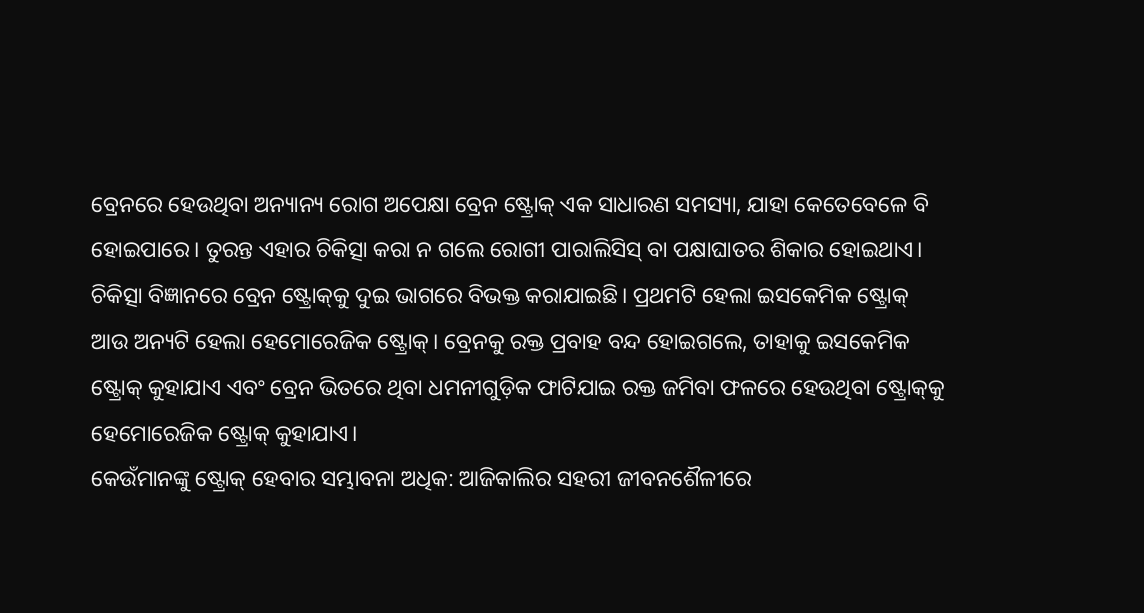ବ୍ରେନରେ ହେଉଥିବା ଅନ୍ୟାନ୍ୟ ରୋଗ ଅପେକ୍ଷା ବ୍ରେନ ଷ୍ଟ୍ରୋକ୍‌ ଏକ ସାଧାରଣ ସମସ୍ୟା, ଯାହା କେତେବେଳେ ବି ହୋଇପାରେ। ତୁରନ୍ତ ଏହାର ଚିକିତ୍ସା କରା ନ ଗଲେ ରୋଗୀ ପାରାଲିସିସ୍‌ ବା ପକ୍ଷାଘାତର ଶିକାର ହୋଇଥାଏ।
ଚିକିତ୍ସା ବିଜ୍ଞାନରେ ବ୍ରେନ ଷ୍ଟ୍ରୋକ୍‌କୁ ଦୁଇ ଭାଗରେ ବିଭକ୍ତ କରାଯାଇଛି। ପ୍ରଥମଟି ହେଲା ଇସକେମିକ ଷ୍ଟ୍ରୋକ୍‌ ଆଉ ଅନ୍ୟଟି ହେଲା ହେମୋରେଜିକ ଷ୍ଟ୍ରୋକ୍‌। ବ୍ରେନକୁ ରକ୍ତ ପ୍ରବାହ ବନ୍ଦ ହୋଇଗଲେ, ତାହାକୁ ଇସକେମିକ ଷ୍ଟ୍ରୋକ୍‌ କୁହାଯାଏ ଏବଂ ବ୍ରେନ ଭିତରେ ଥିବା ଧମନୀଗୁଡ଼ିକ ଫାଟିଯାଇ ରକ୍ତ ଜମିବା ଫଳରେ ହେଉଥିବା ଷ୍ଟ୍ରୋକ୍‌କୁ ହେମୋରେଜିକ ଷ୍ଟ୍ରୋକ୍‌ କୁହାଯାଏ।
କେଉଁମାନଙ୍କୁ ଷ୍ଟ୍ରୋକ୍‌ ହେବାର ସମ୍ଭାବନା ଅଧିକ: ଆଜିକାଲିର ସହରୀ ଜୀବନଶୈଳୀରେ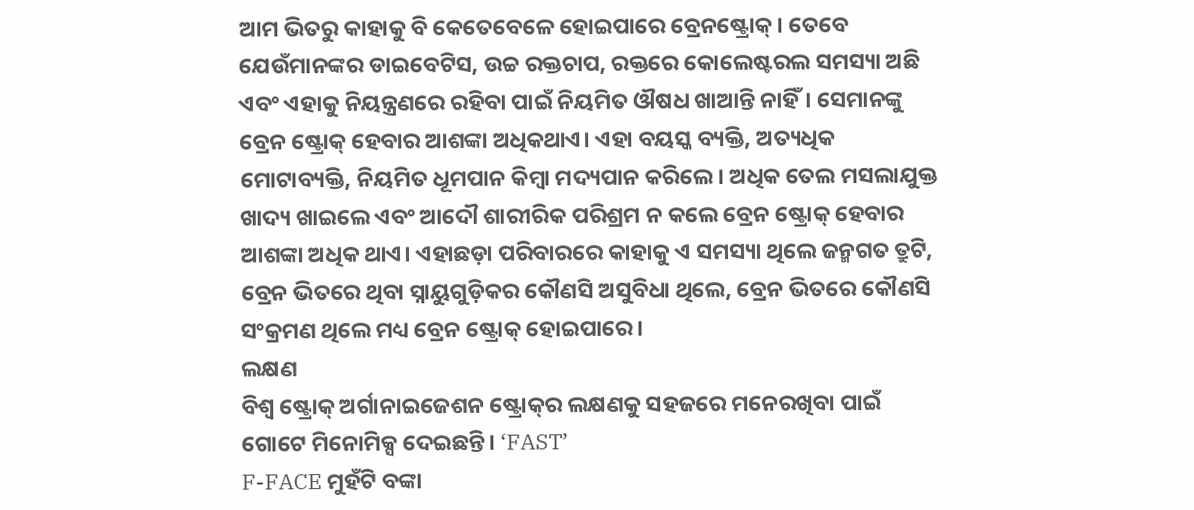ଆମ ଭିତରୁ କାହାକୁ ବି କେତେବେଳେ ହୋଇପାରେ ବ୍ରେନଷ୍ଟ୍ରୋକ୍‌। ତେବେ ଯେଉଁମାନଙ୍କର ଡାଇବେଟିସ, ଉଚ୍ଚ ରକ୍ତଚାପ, ରକ୍ତରେ କୋଲେଷ୍ଟରଲ ସମସ୍ୟା ଅଛି ଏବଂ ଏହାକୁ ନିୟନ୍ତ୍ରଣରେ ରହିବା ପାଇଁ ନିୟମିତ ଔଷଧ ଖାଆନ୍ତି ନାହିଁ। ସେମାନଙ୍କୁ ବ୍ରେନ ଷ୍ଟ୍ରୋକ୍‌ ହେବାର ଆଶଙ୍କା ଅଧିକଥାଏ। ଏହା ବୟସ୍କ ବ୍ୟକ୍ତି, ଅତ୍ୟଧିକ ମୋଟାବ୍ୟକ୍ତି, ନିୟମିତ ଧୂମପାନ କିମ୍ବା ମଦ୍ୟପାନ କରିଲେ। ଅଧିକ ତେଲ ମସଲାଯୁକ୍ତ ଖାଦ୍ୟ ଖାଇଲେ ଏବଂ ଆଦୌ ଶାରୀରିକ ପରିଶ୍ରମ ନ କଲେ ବ୍ରେନ ଷ୍ଟ୍ରୋକ୍‌ ହେବାର ଆଶଙ୍କା ଅଧିକ ଥାଏ। ଏହାଛଡ଼ା ପରିବାରରେ କାହାକୁ ଏ ସମସ୍ୟା ଥିଲେ ଜନ୍ମଗତ ତ୍ରୁଟି, ବ୍ରେନ ଭିତରେ ଥିବା ସ୍ନାୟୁଗୁଡ଼ିକର କୌଣସି ଅସୁବିଧା ଥିଲେ, ବ୍ରେନ ଭିତରେ କୌଣସି ସଂକ୍ରମଣ ଥିଲେ ମଧ୍ୟ ବ୍ରେନ ଷ୍ଟ୍ରୋକ୍‌ ହୋଇପାରେ।
ଲକ୍ଷଣ
ବିଶ୍ୱ ଷ୍ଟ୍ରୋକ୍‌ ଅର୍ଗାନାଇଜେଶନ ଷ୍ଟ୍ରୋକ୍‌ର ଲକ୍ଷଣକୁ ସହଜରେ ମନେରଖିବା ପାଇଁ ଗୋଟେ ମିନୋମିକ୍ସ ଦେଇଛନ୍ତି। ‘FAST’
F-FACE ମୁହଁଟି ବଙ୍କା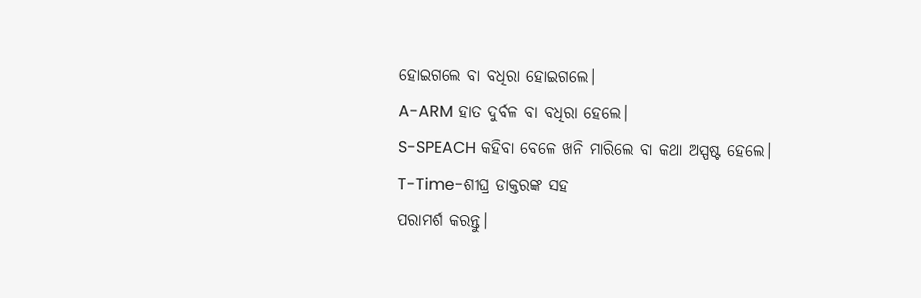ହୋଇଗଲେ ବା ବଧିରା ହୋଇଗଲେ।
A-ARM ହାତ ଦୁର୍ବଳ ବା ବଧିରା ହେଲେ।
S-SPEACH କହିବା ବେଳେ ଖନି ମାରିଲେ ବା କଥା ଅସ୍ପଷ୍ଟ ହେଲେ।
T-Time-ଶୀଘ୍ର ଡାକ୍ତରଙ୍କ ସହ
ପରାମର୍ଶ କରନ୍ତୁ।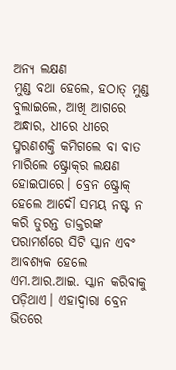ଅନ୍ୟ ଲକ୍ଷଣ
ମୁଣ୍ଡ ବଥା ହେଲେ, ହଠାତ୍‌ ମୁଣ୍ଡ ବୁଲାଇଲେ, ଆଖି ଆଗରେ ଅନ୍ଧାର, ଧୀରେ ଧୀରେ ସ୍ମରଣଶକ୍ତି କମିଗଲେ ବା ବାତ ମାରିଲେ ଷ୍ଟ୍ରୋକ୍‌ର ଲକ୍ଷଣ ହୋଇପାରେ। ବ୍ରେନ ଷ୍ଟ୍ରୋକ୍‌ ହେଲେ ଆଦୌ ସମୟ ନଷ୍ଟ ନ କରି ତୁରନ୍ତ ଡାକ୍ତରଙ୍କ ପରାମର୍ଶରେ ସିଟି ସ୍କାନ ଏବଂ ଆବଶ୍ୟକ ହେଲେ ଏମ.ଆର.ଆଇ. ସ୍କାନ କରିବାକୁ ପଡ଼ିଥାଏ। ଏହାଦ୍ୱାରା ବ୍ରେନ ଭିତରେ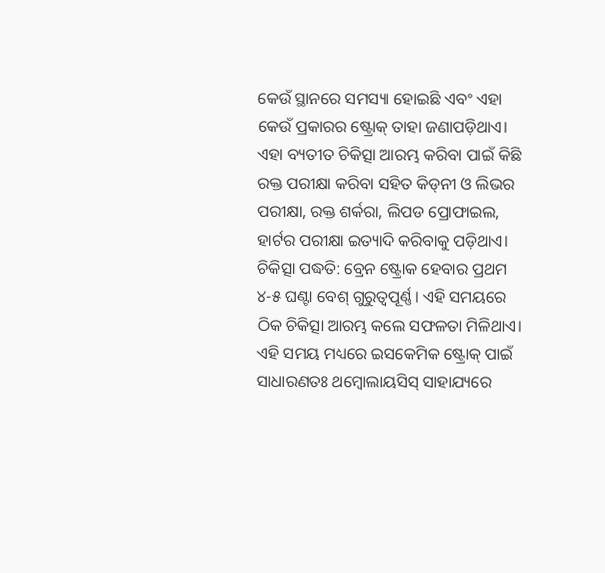କେଉଁ ସ୍ଥାନରେ ସମସ୍ୟା ହୋଇଛି ଏବଂ ଏହା କେଉଁ ପ୍ରକାରର ଷ୍ଟ୍ରୋକ୍‌ ତାହା ଜଣାପଡ଼ିଥାଏ। ଏହା ବ୍ୟତୀତ ଚିକିତ୍ସା ଆରମ୍ଭ କରିବା ପାଇଁ କିଛି ରକ୍ତ ପରୀକ୍ଷା କରିବା ସହିତ କିଡ୍‌ନୀ ଓ ଲିଭର ପରୀକ୍ଷା, ରକ୍ତ ଶର୍କରା, ଲିପଡ ପ୍ରୋଫାଇଲ, ହାର୍ଟର ପରୀକ୍ଷା ଇତ୍ୟାଦି କରିବାକୁ ପଡ଼ିଥାଏ।
ଚିକିତ୍ସା ପଦ୍ଧତି: ବ୍ରେନ ଷ୍ଟ୍ରୋକ ହେବାର ପ୍ରଥମ ୪-୫ ଘଣ୍ଟା ବେଶ୍‌ ଗୁରୁତ୍ୱପୂର୍ଣ୍ଣ। ଏହି ସମୟରେ ଠିକ ଚିକିତ୍ସା ଆରମ୍ଭ କଲେ ସଫଳତା ମିଳିଥାଏ। ଏହି ସମୟ ମଧ୍ୟରେ ଇସକେମିକ ଷ୍ଟ୍ରୋକ୍‌ ପାଇଁ ସାଧାରଣତଃ ଥମ୍ବୋଲାୟସିସ୍‌ ସାହାଯ୍ୟରେ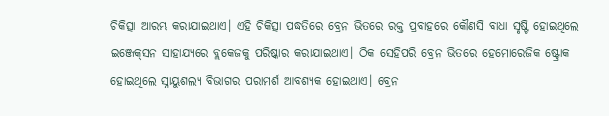ଚିକିତ୍ସା ଆରମ୍ଭ କରାଯାଇଥାଏ। ଏହି ଚିକିତ୍ସା ପଦ୍ଧତିରେ ବ୍ରେନ ଭିତରେ ରକ୍ତ ପ୍ରବାହରେ କୌଣସି ବାଧା ସୃଷ୍ଟି ହୋଇଥିଲେ ଇଞ୍ଜେକ୍‌ସନ ସାହାଯ୍ୟରେ ବ୍ଲକେଜକୁ ପରିଷ୍କାର କରାଯାଇଥାଏ। ଠିକ ସେହିପରି ବ୍ରେନ ଭିତରେ ହେମୋରେଜିକ ଷ୍ଟ୍ରୋକ ହୋଇଥିଲେ ସ୍ନାୟୁଶଲ୍ୟ ବିଭାଗର ପରାମର୍ଶ ଆବଶ୍ୟକ ହୋଇଥାଏ। ବ୍ରେନ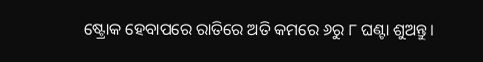ଷ୍ଟ୍ରୋକ ହେବାପରେ ରାତିରେ ଅତି କମରେ ୬ରୁ ୮ ଘଣ୍ଟା ଶୁଅନ୍ତୁ।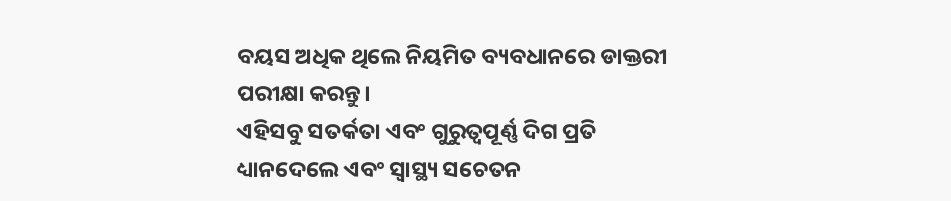ବୟସ ଅଧିକ ଥିଲେ ନିୟମିତ ବ୍ୟବଧାନରେ ଡାକ୍ତରୀ ପରୀକ୍ଷା କରନ୍ତୁ।
ଏହିସବୁ ସତର୍କତା ଏବଂ ଗୁରୁତ୍ୱପୂର୍ଣ୍ଣ ଦିଗ ପ୍ରତି ଧ୍ୟାନଦେଲେ ଏବଂ ସ୍ବାସ୍ଥ୍ୟ ସଚେତନ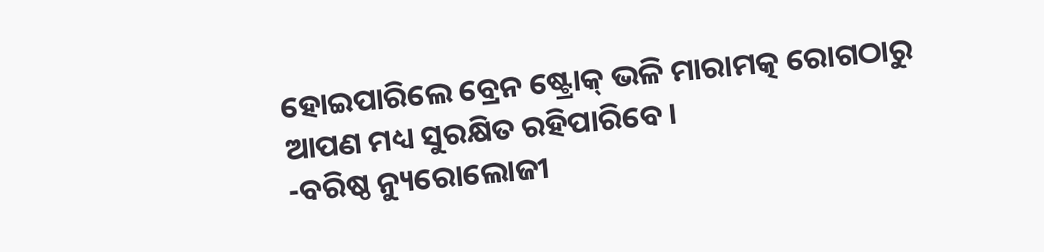ହୋଇପାରିଲେ ବ୍ରେନ ଷ୍ଟ୍ରୋକ୍‌ ଭଳି ମାରାମତ୍କ ରୋଗଠାରୁ ଆପଣ ମଧ୍ୟ ସୁରକ୍ଷିତ ରହିପାରିବେ।
-ବରିଷ୍ଠ ନ୍ୟୁରୋଲୋଜୀ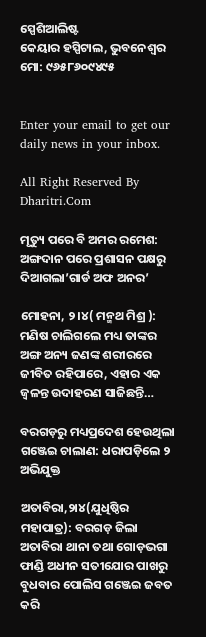ସ୍ପେଶିଆଲିଷ୍ଟ
କେୟାର ହସ୍ପିଟାଲ, ଭୁବନେଶ୍ୱର
ମୋ: ୯୬୫୮୬୦୯୪୯୫


Enter your email to get our daily news in your inbox.

All Right Reserved By Dharitri.Com

ମୃତ୍ୟୁ ପରେ ବି ଅମର ରମେଶ: ଅଙ୍ଗଦାନ ପରେ ପ୍ରଶାସନ ପକ୍ଷରୁ ଦିଆଗଲା’ଗାର୍ଡ ଅଫ ଅନର’

ମୋହନା, ୨।୪( ମନ୍ମଥ ମିଶ୍ର ): ମଣିଷ ଚାଲିଗଲେ ମଧ୍ୟ ତାଙ୍କର ଅଙ୍ଗ ଅନ୍ୟ ଜଣଙ୍କ ଶରୀରରେ ଜୀବିତ ରହିପାରେ, ଏହାର ଏକ ଜ୍ୱଳନ୍ତ ଉଦାହରଣ ସାଜିଛନ୍ତି…

ବରଗଡ଼ରୁ ମଧ୍ୟପ୍ରଦେଶ ହେଉଥିଲା ଗଞ୍ଜେଇ ଚାଲାଣ: ଧରାପଡ଼ିଲେ ୨ ଅଭିଯୁକ୍ତ

ଅତାବିରା,୨ା୪(ଯୁଧିଷ୍ଠିର ମହାପାତ୍ର): ବରଗଡ଼ ଜିଲା ଅତାବିରା ଥାନା ତଥା ଗୋଡ଼ଭଗା ଫାଣ୍ଡି ଅଧୀନ ସତୀଯୋର ପାଖରୁ ବୁଧବାର ପୋଲିସ ଗଞ୍ଜେଇ ଜବତ କରି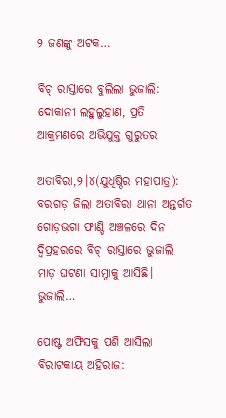୨ ଜଣଙ୍କୁ ଅଟକ…

ବିଚ୍‌ ରାସ୍ତାରେ ବୁଲିଲା ଭୁଜାଲି: ଦୋକାନୀ ଲହୁଲୁହାଣ, ପ୍ରତି ଆକ୍ରମଣରେ ଅଭିଯୁକ୍ତ ଗୁରୁତର

ଅତାବିରା,୨।୪(ଯୁଧିଷ୍ଠିର ମହାପାତ୍ର): ବରଗଡ଼ ଜିଲା ଅତାବିରା ଥାନା ଅନ୍ତର୍ଗତ ଗୋଡ଼ଭଗା ଫାଣ୍ଡି ଅଞ୍ଚଳରେ ଦିନ ଦ୍ବିପ୍ରହରରେ ବିଚ୍‌ ରାସ୍ତାରେ ଭୁଜାଲି ମାଡ଼ ଘଟଣା ସାମ୍ନାକୁ ଆସିଛି। ଭୁଜାଲି…

ପୋଷ୍ଟ ଅଫିସକୁ ପଶି ଆସିଲା ବିରାଟକାୟ ଅହିରାଜ: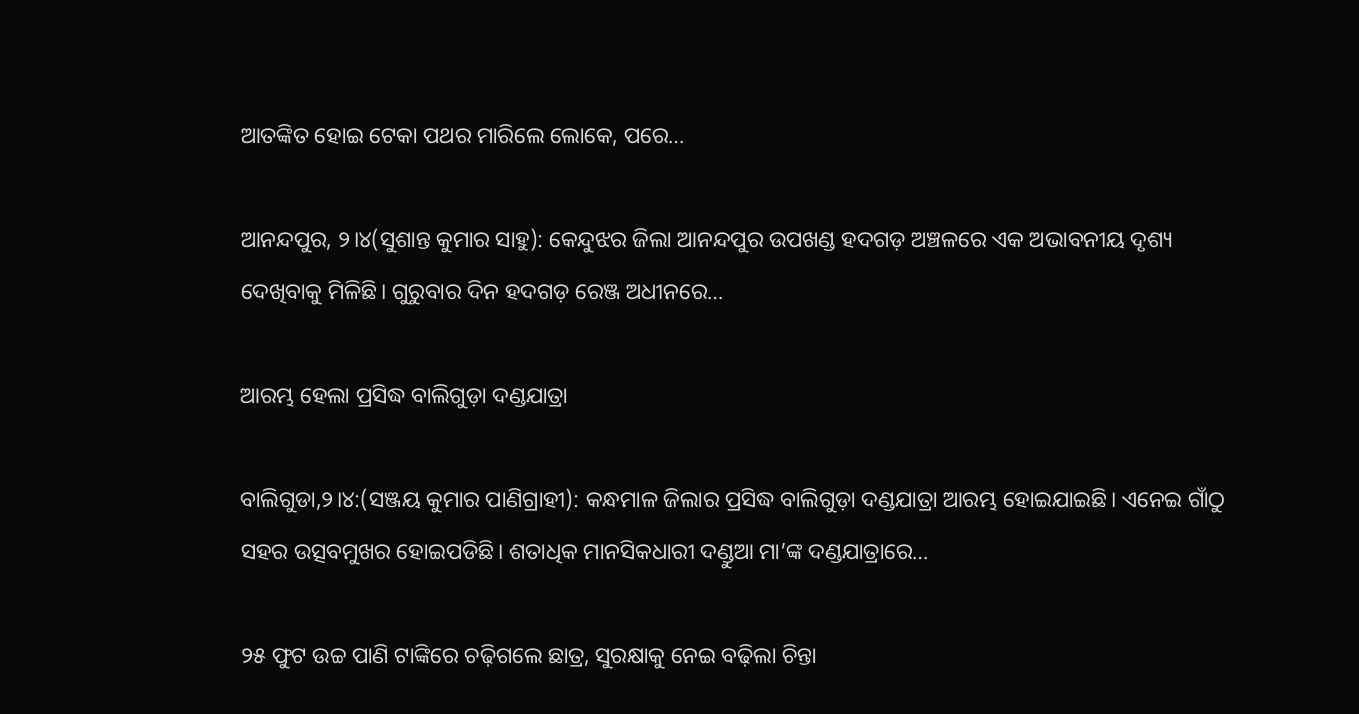ଆତଙ୍କିତ ହୋଇ ଟେକା ପଥର ମାରିଲେ ଲୋକେ, ପରେ…

ଆନନ୍ଦପୁର, ୨।୪(ସୁଶାନ୍ତ କୁମାର ସାହୁ): କେନ୍ଦୁଝର ଜିଲା ଆନନ୍ଦପୁର ଉପଖଣ୍ଡ ହଦଗଡ଼ ଅଞ୍ଚଳରେ ଏକ ଅଭାବନୀୟ ଦୃଶ୍ୟ ଦେଖିବାକୁ ମିଳିଛି। ଗୁରୁବାର ଦିନ ହଦଗଡ଼ ରେଞ୍ଜ ଅଧୀନରେ…

ଆରମ୍ଭ ହେଲା ପ୍ରସିଦ୍ଧ ବାଲିଗୁଡ଼ା ଦଣ୍ଡଯାତ୍ରା

ବାଲିଗୁଡା,୨।୪:(ସଞ୍ଜୟ କୁମାର ପାଣିଗ୍ରାହୀ): କନ୍ଧମାଳ ଜିଲାର ପ୍ରସିଦ୍ଧ ବାଲିଗୁଡ଼ା ଦଣ୍ଡଯାତ୍ରା ଆରମ୍ଭ ହୋଇଯାଇଛି। ଏନେଇ ଗାଁଠୁ ସହର ଉତ୍ସବମୁଖର ହୋଇପଡିଛି। ଶତାଧିକ ମାନସିକଧାରୀ ଦଣ୍ଡୁଆ ମା’ଙ୍କ ଦଣ୍ଡଯାତ୍ରାରେ…

୨୫ ଫୁଟ ଉଚ୍ଚ ପାଣି ଟାଙ୍କିରେ ଚଢ଼ିଗଲେ ଛାତ୍ର, ସୁରକ୍ଷାକୁ ନେଇ ବଢ଼ିଲା ଚିନ୍ତା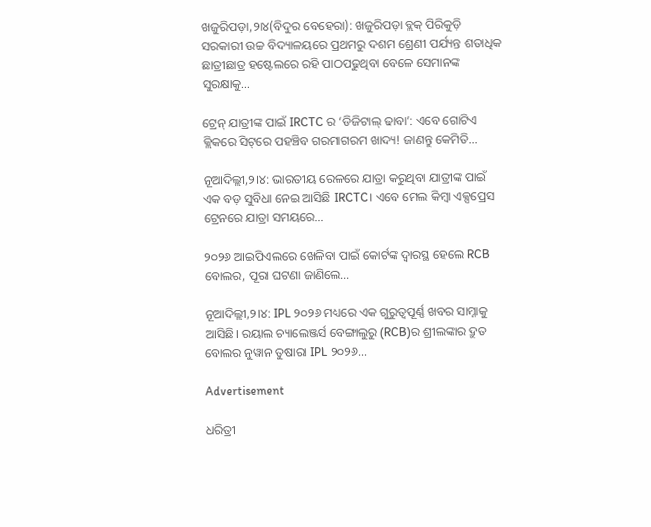ଖଜୁରିପଡ଼ା,୨ା୪(ବିଦୁର ବେହେରା): ଖଜୁରିପଡ଼ା ବ୍ଲକ୍‌ ପିରିକୁଡ଼ି ସରକାରୀ ଉଚ୍ଚ ବିଦ୍ୟାଳୟରେ ପ୍ରଥମରୁ ଦଶମ ଶ୍ରେଣୀ ପର୍ଯ୍ୟନ୍ତ ଶତାଧିକ ଛାତ୍ରୀଛାତ୍ର ହଷ୍ଟେଲରେ ରହି ପାଠପଢୁଥିବା ବେଳେ ସେମାନଙ୍କ ସୁରକ୍ଷାକୁ…

ଟ୍ରେନ୍ ଯାତ୍ରୀଙ୍କ ପାଇଁ IRCTC ର ‘ଡିଜିଟାଲ୍ ଢାବା’: ଏବେ ଗୋଟିଏ କ୍ଲିକରେ ସିଟ୍‌ରେ ପହଞ୍ଚିବ ଗରମାଗରମ ଖାଦ୍ୟ! ଜାଣନ୍ତୁ କେମିତି…

ନୂଆଦିଲ୍ଲୀ,୨।୪: ଭାରତୀୟ ରେଳରେ ଯାତ୍ରା କରୁଥିବା ଯାତ୍ରୀଙ୍କ ପାଇଁ ଏକ ବଡ଼ ସୁବିଧା ନେଇ ଆସିଛି IRCTC। ଏବେ ମେଲ କିମ୍ବା ଏକ୍ସପ୍ରେସ ଟ୍ରେନରେ ଯାତ୍ରା ସମୟରେ…

୨୦୨୬ ଆଇପିଏଲରେ ଖେଳିବା ପାଇଁ କୋର୍ଟଙ୍କ ଦ୍ୱାରସ୍ଥ ହେଲେ RCB ବୋଲର, ପୂରା ଘଟଣା ଜାଣିଲେ…

ନୂଆଦିଲ୍ଲୀ,୨।୪: IPL ୨୦୨୬ ମଧ୍ୟରେ ଏକ ଗୁରୁତ୍ୱପୂର୍ଣ୍ଣ ଖବର ସାମ୍ନାକୁ ଆସିଛି। ରୟାଲ ଚ୍ୟାଲେଞ୍ଜର୍ସ ବେଙ୍ଗାଲୁରୁ (RCB)ର ଶ୍ରୀଲଙ୍କାର ଦ୍ରୁତ ବୋଲର ନୁୱାନ ତୁଷାରା IPL ୨୦୨୬…

Advertisement

ଧରିତ୍ରୀ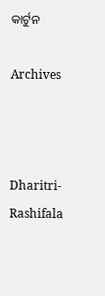କାର୍ଟୁନ

Archives



Dharitri-Rashifala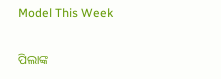Model This Week

ପିଲାଙ୍କ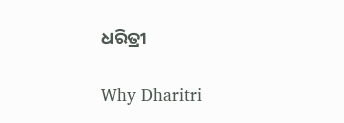ଧରିତ୍ରୀ

Why Dharitri